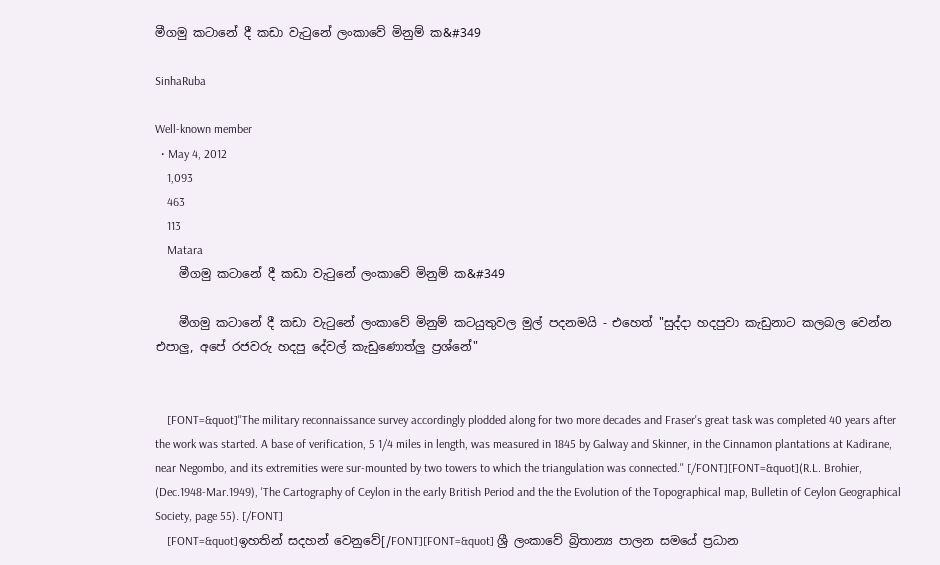මීගමු කටානේ දී කඩා වැටුනේ ලංකාවේ මිනුම් ක&#349

SinhaRuba

Well-known member
  • May 4, 2012
    1,093
    463
    113
    Matara
    මීගමු කටානේ දී කඩා වැටුනේ ලංකාවේ මිනුම් ක&#349

    මීගමු කටානේ දී කඩා වැටුනේ ලංකාවේ මිනුම් කටයුතුවල මුල් පදනමයි - එහෙත් "සුද්දා හදපුවා කැඩුනාට කලබල වෙන්න එපාලු, අපේ රජවරු හදපු දේවල් කැඩුණොත්ලු ප්‍රශ්නේ"


    [FONT=&quot]''The military reconnaissance survey accordingly plodded along for two more decades and Fraser's great task was completed 40 years after the work was started. A base of verification, 5 1/4 miles in length, was measured in 1845 by Galway and Skinner, in the Cinnamon plantations at Kadirane, near Negombo, and its extremities were sur-mounted by two towers to which the triangulation was connected.'' [/FONT][FONT=&quot](R.L. Brohier, (Dec.1948-Mar.1949), 'The Cartography of Ceylon in the early British Period and the the Evolution of the Topographical map, Bulletin of Ceylon Geographical Society, page 55). [/FONT]
    [FONT=&quot]ඉහතින් සදහන් වෙනුවේ[/FONT][FONT=&quot] ශ්‍රී ලංකාවේ බ්‍රිතාන්‍ය පාලන සමයේ ප්‍රධාන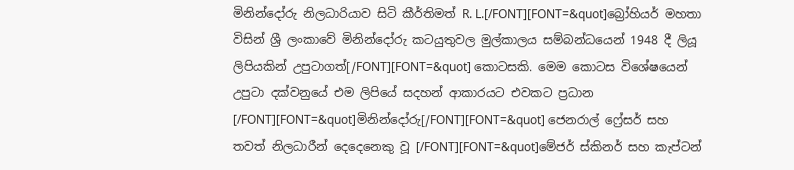මිනින්දෝරු නිලධාරියාව සිටි කීර්තිමත් R. L.[/FONT][FONT=&quot]බ්‍රෝහියර් මහතා විසින් ශ්‍රී ලංකාවේ මිනින්දෝරු කටයුතුවල මුල්කාලය සම්බන්ධයෙන් 1948 දී ලියූ ලිපියකින් උපුටාගත්[/FONT][FONT=&quot] කොටසකි. මෙම කොටස විශේෂයෙන් උපුටා දක්වනුයේ එම ලිපියේ සදහන් ආකාරයට එවකට ප්‍රධාන [/FONT][FONT=&quot]මිනින්දෝරු[/FONT][FONT=&quot] ජෙනරාල් ෆ්‍රේසර් සහ තවත් නිලධාරීන් දෙදෙනෙකු වූ [/FONT][FONT=&quot]මේජර් ස්කිනර් සහ කැප්ටන්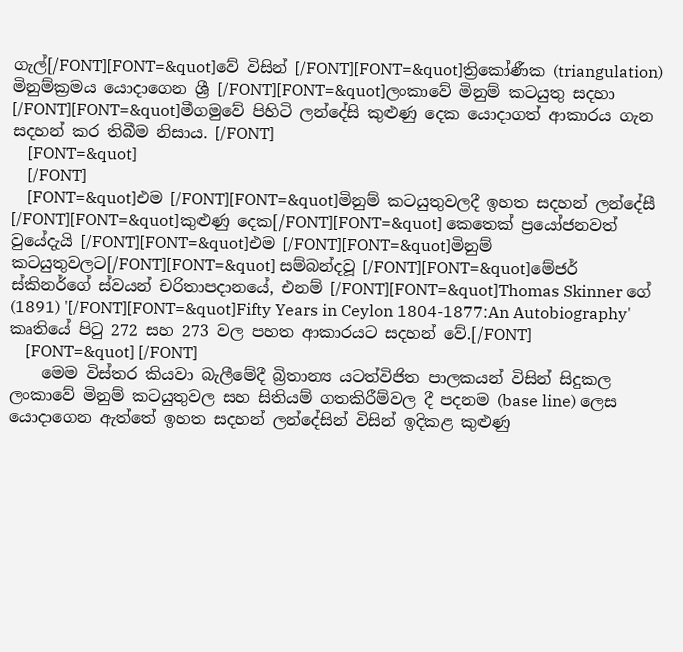ගැල්[/FONT][FONT=&quot]වේ විසින් [/FONT][FONT=&quot]ත්‍රිකෝණීක (triangulation) මිනුම්ක්‍රමය යොදාගෙන ශ්‍රී [/FONT][FONT=&quot]ලංකාවේ මිනුම් කටයුතු සදහා [/FONT][FONT=&quot]මීගමුවේ පිහිටි ලන්දේසි කුළුණු දෙක යොදාගත් ආකාරය ගැන සදහන් කර තිබීම නිසාය. [/FONT]
    [FONT=&quot]
    [/FONT]
    [FONT=&quot]එම [/FONT][FONT=&quot]මිනුම් කටයුතුවලදී ඉහත සදහන් ලන්දේසී [/FONT][FONT=&quot]කුළුණු දෙක[/FONT][FONT=&quot] කෙතෙක් ප්‍රයෝජනවත් වුයේදැයි [/FONT][FONT=&quot]එම [/FONT][FONT=&quot]මිනුම් කටයුතුවලට[/FONT][FONT=&quot] සම්බන්දවූ [/FONT][FONT=&quot]මේජර් ස්කිනර්ගේ ස්වයන් චරිතාපදානයේ, එනම් [/FONT][FONT=&quot]Thomas Skinner ගේ (1891) '[/FONT][FONT=&quot]Fifty Years in Ceylon 1804-1877:An Autobiography' කෘතියේ පිටු 272 සහ 273 වල පහත ආකාරයට සදහන් වේ.[/FONT]
    [FONT=&quot] [/FONT]
    මෙම විස්තර කියවා බැලීමේදී බ්‍රිතාන්‍ය යටත්විජිත පාලකයන් විසින් සිදුකල ලංකාවේ මිනුම් කටයුතුවල සහ සිතියම් ගතකිරීම්වල දී පදනම (base line) ලෙස යොදාගෙන ඇත්තේ ඉහත සදහන් ලන්දේසින් විසින් ඉදිකළ කුළුණු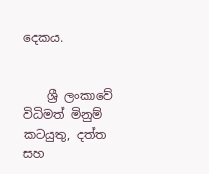දෙකය.


    ශ්‍රී ලංකාවේ විධිමත් මිනුම් කටයුතු, දත්ත සහ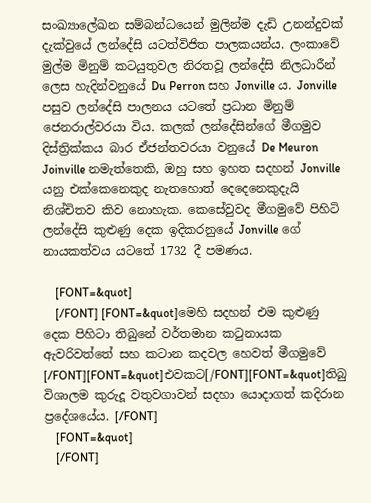සංඛ්‍යාලේඛන සම්බන්ධයෙන් මුලින්ම දැඩි උනන්දුවක් දැක්වුයේ ලන්දේසි යටත්විජිත පාලකයන්ය. ලංකාවේ මුල්ම මිනුම් කටයුතුවල නිරතවූ ලන්දේසි නිලධාරීන් ලෙස හැදින්වනුයේ Du Perron සහ Jonville ය. Jonville පසුව ලන්දේසි පාලනය යටතේ ප්‍රධාන මිනුම් ජෙනරාල්වරයා විය. කලක් ලන්දේසින්ගේ මීගමුව දිස්ත්‍රික්කය බාර ඒජන්තවරයා වනුයේ De Meuron Joinville නමැත්තෙකි, ඔහු සහ ඉහත සදහන් Jonville යනු එක්කෙනෙකුද නැතහොත් දෙදෙනෙකුදැයි නිශ්චිතව කිව නොහැක. කෙසේවුවද මීගමුවේ පිහිටි ලන්දේසි කුළුණු දෙක ඉදිකරනුයේ Jonville ගේ නායකත්වය යටතේ 1732 දී පමණය.

    [FONT=&quot]
    [/FONT] [FONT=&quot]මෙහි සදහන් එම කුළුණු දෙක පිහිටා තිබුනේ වර්තමාන කටුනායක ඇවරිවත්තේ සහ කටාන කදවල හෙවත් මීගමුවේ [/FONT][FONT=&quot]එවකට[/FONT][FONT=&quot]තිබු විශාලම කුරුදූ වතුවගාවන් සදහා යොදාගත් කදිරාන ප්‍රදේශයේය. [/FONT]
    [FONT=&quot]
    [/FONT]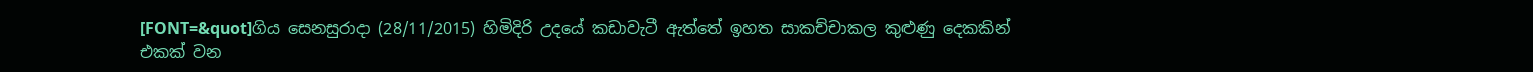[FONT=&quot]ගිය සෙනසුරාදා (28/11/2015) හිමිදිරි උදයේ කඩාවැටී ඇත්තේ ඉහත සාකච්චාකල කුළුණු දෙකකින් එකක් වන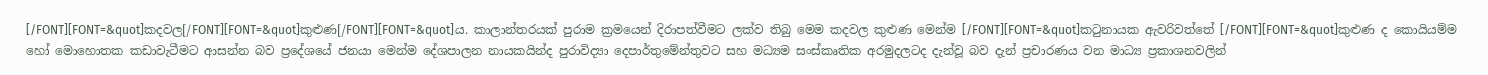[/FONT][FONT=&quot]කදවල[/FONT][FONT=&quot]කුළුණ[/FONT][FONT=&quot]ය. කාලාන්තරයක් පුරාම ක්‍රමයෙන් දිරාපත්වීමට ලක්ව තිබු මෙම කදවල කුළුණ මෙන්ම [/FONT][FONT=&quot]කටුනායක ඇවරිවත්තේ [/FONT][FONT=&quot]කුළුණ ද කොයියම්ම හෝ මොහොතක කඩාවැටීමට ආසන්න බව ප්‍රදේශයේ ජනයා මෙන්ම දේශපාලන නායකයින්ද පුරාවිද්‍යා දෙපාර්තුමේන්තුවට සහ මධ්‍යම සංස්කෘතික අරමුදලටද දැන්වූ බව දැන් ප්‍රචාරණය වන මාධ්‍ය ප්‍රකාශනවලින්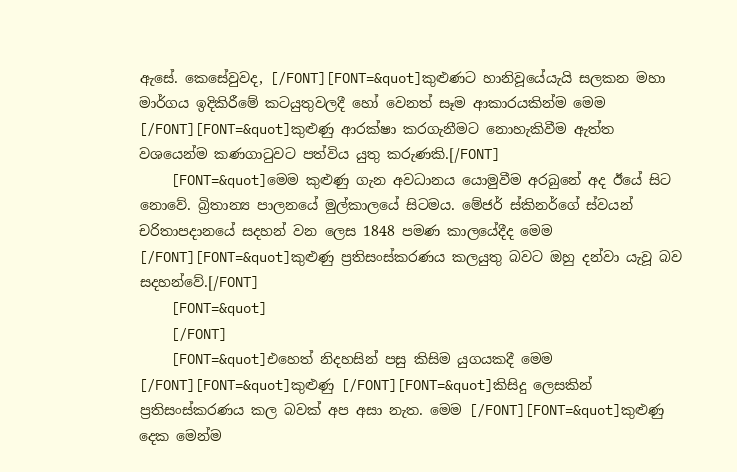ඇසේ. කෙසේවුවද, [/FONT][FONT=&quot]කුළුණට හානිවූයේයැයි සලකන මහා මාර්ගය ඉදිකිරීමේ කටයුතුවලදී හෝ වෙනත් සෑම ආකාරයකින්ම මෙම [/FONT][FONT=&quot]කුළුණු ආරක්ෂා කරගැනීමට නොහැකිවීම ඇත්ත වශයෙන්ම කණගාටුවට පත්විය යුතු කරුණකි.[/FONT]
    [FONT=&quot]මෙම කුළුණු ගැන අවධානය යොමුවීම අරබුනේ අද ඊයේ සිට නොවේ. බ්‍රිතාන්‍ය පාලනයේ මුල්කාලයේ සිටමය. මේජර් ස්කිනර්ගේ ස්වයන් චරිතාපදානයේ සදහන් වන ලෙස 1848 පමණ කාලයේදීද මෙම [/FONT][FONT=&quot]කුළුණු ප්‍රතිසංස්කරණය කලයුතු බවට ඔහු දන්වා යැවූ බව සදහන්වේ.[/FONT]
    [FONT=&quot]
    [/FONT]
    [FONT=&quot]එහෙත් නිදහසින් පසු කිසිම යුගයකදී මෙම [/FONT][FONT=&quot]කුළුණු [/FONT][FONT=&quot]කිසිදු ලෙසකින් ප්‍රතිසංස්කරණය කල බවක් අප අසා නැත. මෙම [/FONT][FONT=&quot]කුළුණු දෙක මෙන්ම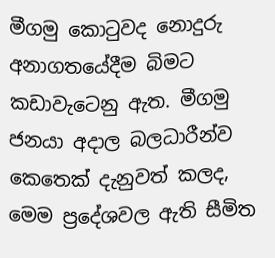මීගමු කොටුවද නොදුරු අනාගතයේදීම බිමට කඩාවැටෙනු ඇත. මීගමු ජනයා අදාල බලධාරීන්ව කෙතෙක් දැනුවත් කලද, මෙම ප්‍රදේශවල ඇති සීමිත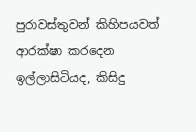පුරාවස්තුවන් කිහිපයවත් ආරක්ෂා කරදෙන ඉල්ලාසිටියද, කිසිදු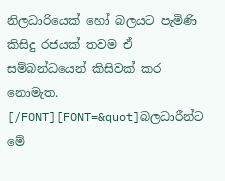නිලධාරියෙක් හෝ බලයට පැමිණි කිසිදු රජයක් තවම ඒ සම්බන්ධයෙන් කිසිවක් කර නොමැත. [/FONT][FONT=&quot]බලධාරීන්ට මේ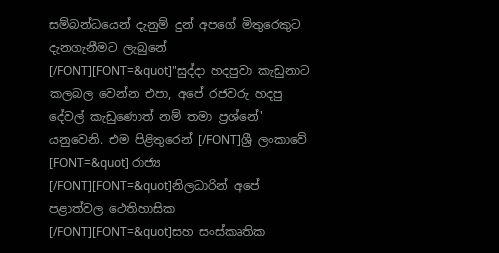සම්බන්ධයෙන් දැනුම් දුන් අපගේ මිතුරෙකුට දැනගැනීමට ලැබුනේ [/FONT][FONT=&quot]"සුද්දා හදපුවා කැඩුනාට කලබල වෙන්න එපා, අපේ රජවරු හදපු දේවල් කැඩුණොත් නම් තමා ප්‍රශ්නේ' යනුවෙනි. එම පිළිතුරෙන් [/FONT]ශ්‍රී ලංකාවේ [FONT=&quot] රාජ්‍ය [/FONT][FONT=&quot]නිලධාරින් අපේ පළාත්වල ථෙතිහාසික [/FONT][FONT=&quot]සහ සංස්කෘතික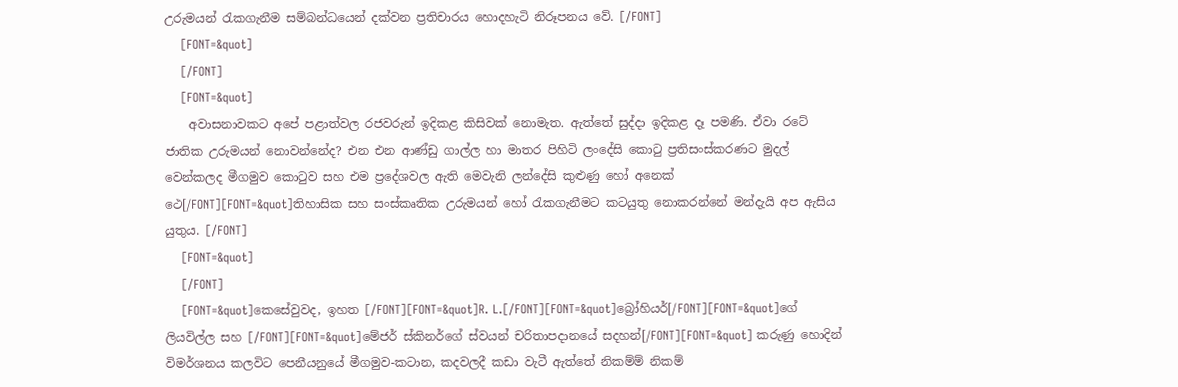උරුමයන් රැකගැනීම සම්බන්ධයෙන් දක්වන ප්‍රතිචාරය හොදහැටි නිරූපනය වේ. [/FONT]
    [FONT=&quot]
    [/FONT]
    [FONT=&quot]
    අවාසනාවකට අපේ පළාත්වල රජවරුන් ඉදිකළ කිසිවක් නොමැත. ඇත්තේ සුද්දා ඉදිකළ දෑ පමණි. ඒවා රටේ ජාතික උරුමයන් නොවන්නේද? එන එන ආණ්ඩු ගාල්ල හා මාතර පිහිටි ලංදේසි කොටු ප්‍රතිසංස්කරණට මුදල් වෙන්කලද මීගමුව කොටුව සහ එම ප්‍රදේශවල ඇති මෙවැනි ලන්දේසි කුළුණු හෝ අනෙක් ථෙ[/FONT][FONT=&quot]තිහාසික සහ සංස්කෘතික උරුමයන් හෝ රැකගැනීමට කටයුතු නොකරන්නේ මන්දැයි අප ඇසිය යුතුය. [/FONT]
    [FONT=&quot]
    [/FONT]
    [FONT=&quot]කෙසේවුවද, ඉහත [/FONT][FONT=&quot]R. L.[/FONT][FONT=&quot]බ්‍රෝහියර්[/FONT][FONT=&quot]ගේ ලියවිල්ල සහ [/FONT][FONT=&quot]මේජර් ස්කිනර්ගේ ස්වයන් චරිතාපදානයේ සදහන්[/FONT][FONT=&quot] කරුණු හොදින් විමර්ශනය කලවිට පෙනීයනුයේ මීගමුව-කටාන, කදවලදී කඩා වැටී ඇත්තේ නිකම්ම් නිකම්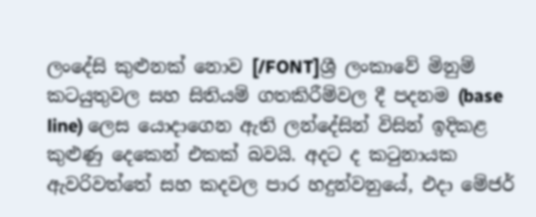ලංදේසි කුළුනක් නොව [/FONT]ශ්‍රී ලංකාවේ මිනුම් කටයුතුවල සහ සිතියම් ගතකිරීම්වල දී පදනම (base line) ලෙස යොදාගෙන ඇති ලන්දේසින් විසින් ඉදිකළ කුළුණු දෙකෙන් එකක් බවයි. අදට ද කටුනායක ඇවරිවත්තේ සහ කදවල පාර හදුන්වනුයේ, එදා මේජර්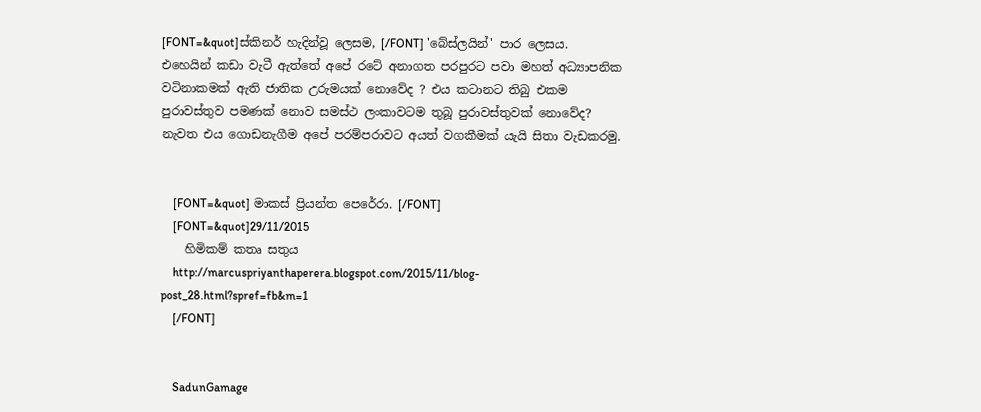[FONT=&quot]ස්කිනර් හැදින්වූ ලෙසම, [/FONT] 'බේස්ලයින්' පාර ලෙසය. එහෙයින් කඩා වැටී ඇත්තේ අපේ රටේ අනාගත පරපුරට පවා මහත් අධ්‍යාපනික වටිනාකමක් ඇති ජාතික උරුමයක් නොවේද ? එය කටානට තිබු එකම පුරාවස්තුව පමණක් නොව සමස්ථ ලංකාවටම තුබූ පුරාවස්තුවක් නොවේද? නැවත එය ගොඩනැගීම අපේ පරම්පරාවට අයත් වගකීමක් යැයි සිතා වැඩකරමු.


    [FONT=&quot] මාකස් ප්‍රියන්ත පෙරේරා. [/FONT]
    [FONT=&quot]29/11/2015
    හිමිකම් කතෘ සතුය
    http://marcuspriyanthaperera.blogspot.com/2015/11/blog-post_28.html?spref=fb&m=1
    [/FONT]


    SadunGamage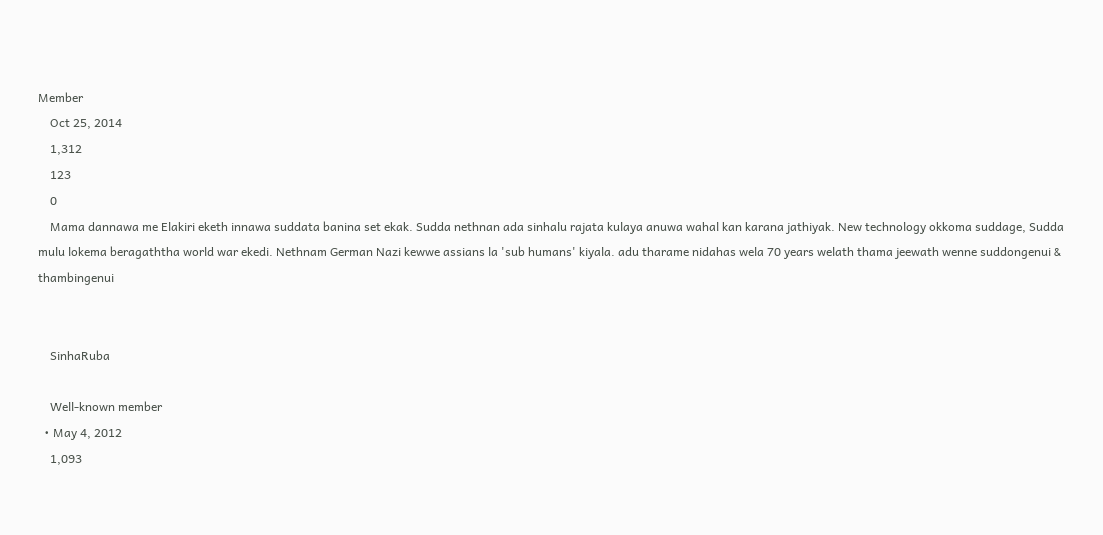Member
    Oct 25, 2014
    1,312
    123
    0
    Mama dannawa me Elakiri eketh innawa suddata banina set ekak. Sudda nethnan ada sinhalu rajata kulaya anuwa wahal kan karana jathiyak. New technology okkoma suddage, Sudda mulu lokema beragaththa world war ekedi. Nethnam German Nazi kewwe assians la 'sub humans' kiyala. adu tharame nidahas wela 70 years welath thama jeewath wenne suddongenui & thambingenui


    SinhaRuba

    Well-known member
  • May 4, 2012
    1,093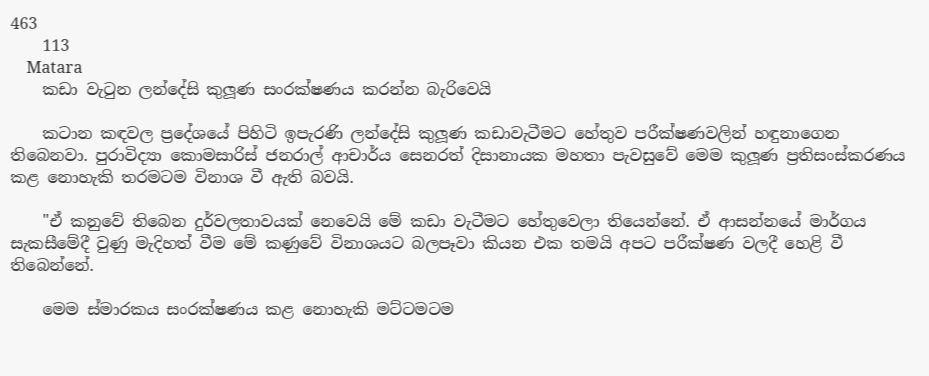463
    113
    Matara
    කඩා වැටුන ලන්දේසි කුලූණ සංරක්ෂණය කරන්න බැරිවෙයි

    කටාන කඳවල ප්‍රදේශයේ පිහිටි ඉපැරණි ලන්දේසි කුලූණ කඩාවැටීමට හේතුව පරීක්ෂණවලින් හඳුනාගෙන තිබෙනවා. පුරාවිද්‍යා කොමසාරිස් ජනරාල් ආචාර්ය සෙනරත් දිසානායක මහතා පැවසුවේ මෙම කුලූණ ප්‍රතිසංස්කරණය කළ නොහැකි තරමටම විනාශ වී ඇති බවයි.

    "ඒ කනුවේ තිබෙන දුර්වලතාවයක් නෙවෙයි මේ කඩා වැටීමට හේතුවෙලා තියෙන්නේ. ඒ ආසන්නයේ මාර්ගය සැකසීමේදී වුණු මැදිහත් වීම මේ කණුවේ විනාශයට බලපෑවා කියන එක තමයි අපට පරීක්ෂණ වලදී හෙළි වී තිබෙන්නේ.

    මෙම ස්මාරකය සංරක්ෂණය කළ නොහැකි මට්ටමටම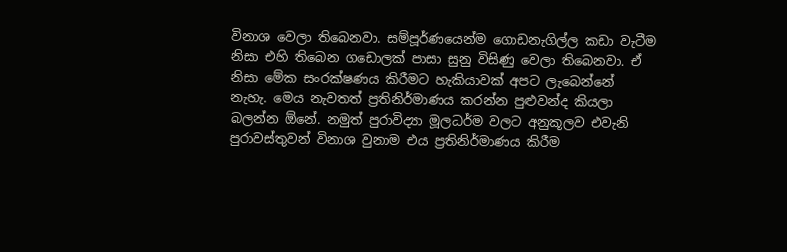විනාශ වෙලා තිබෙනවා. සම්පූර්ණයෙන්ම ගොඩනැගිල්ල කඩා වැටීම නිසා එහි තිබෙන ගඩොලක් පාසා සුනු විසිණු වෙලා තිබෙනවා. ඒ නිසා මේක සංරක්ෂණය කිරීමට හැකියාවක් අපට ලැබෙන්නේ නැහැ. මෙය නැවතත් ප්‍රතිනිර්මාණය කරන්න පුළුවන්ද කියලා බලන්න ඕනේ. නමුත් පුරාවිද්‍යා මූලධර්ම වලට අනුකූලව එවැනි පුරාවස්තුවන් විනාශ වුනාම එය ප්‍රතිනිර්මාණය කිරීම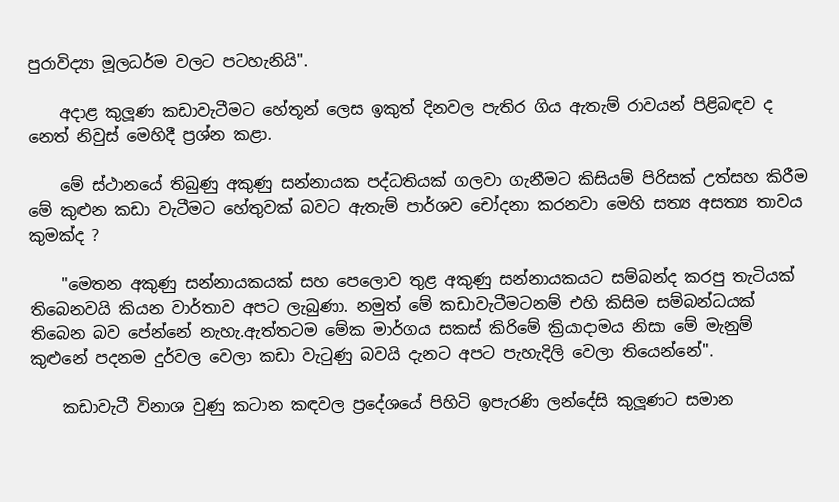පුරාවිද්‍යා මූලධර්ම වලට පටහැනියි".

    අදාළ කුලූණ කඩාවැටීමට හේතූන් ලෙස ඉකුත් දිනවල පැතිර ගිය ඇතැම් රාවයන් පිළිබඳව ද නෙත් නිවුස් මෙහිදී ප්‍රශ්න කළා.

    මේ ස්ථානයේ තිබුණු අකුණු සන්නායක පද්ධතියක් ගලවා ගැනීමට කිසියම් පිරිසක් උත්සහ කිරීම මේ කුළුන කඩා වැටීමට හේතුවක් බවට ඇතැම් පාර්ශව චෝදනා කරනවා මෙහි සත්‍ය අසත්‍ය තාවය කුමක්ද ?

    "මෙතන අකුණු සන්නායකයක් සහ පෙලොව තුළ අකුණු සන්නායකයට සම්බන්ද කරපු තැටියක් තිබෙනවයි කියන වාර්තාව අපට ලැබුණා. නමුත් මේ කඩාවැටීමටනම් එහි කිසිම සම්බන්ධයක් තිබෙන බව පේන්නේ නැහැ.ඇත්තටම මේක මාර්ගය සකස් කිරිමේ ක්‍රියාදාමය නිසා මේ මැනුම් කුළුනේ පදනම දුර්වල වෙලා කඩා වැටුණු බවයි දැනට අපට පැහැදිලි වෙලා තියෙන්නේ".

    කඩාවැටී විනාශ වුණු කටාන කඳවල ප්‍රදේශයේ පිහිටි ඉපැරණි ලන්දේසි කුලූණට සමාන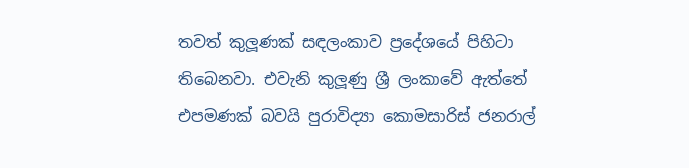තවත් කුලූණක් සඳලංකාව ප්‍රදේශයේ පිහිටා තිබෙනවා. එවැනි කුලූණු ශ්‍රී ලංකාවේ ඇත්තේ එපමණක් බවයි පුරාවිද්‍යා කොමසාරිස් ජනරාල්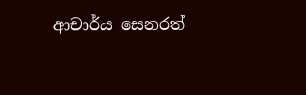ආචාර්ය සෙනරත්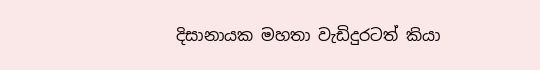දිසානායක මහතා වැඩිදුරටත් කියා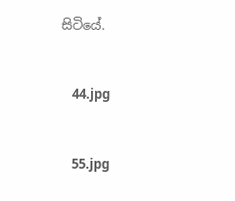සිටියේ.


    44.jpg


    55.jpg